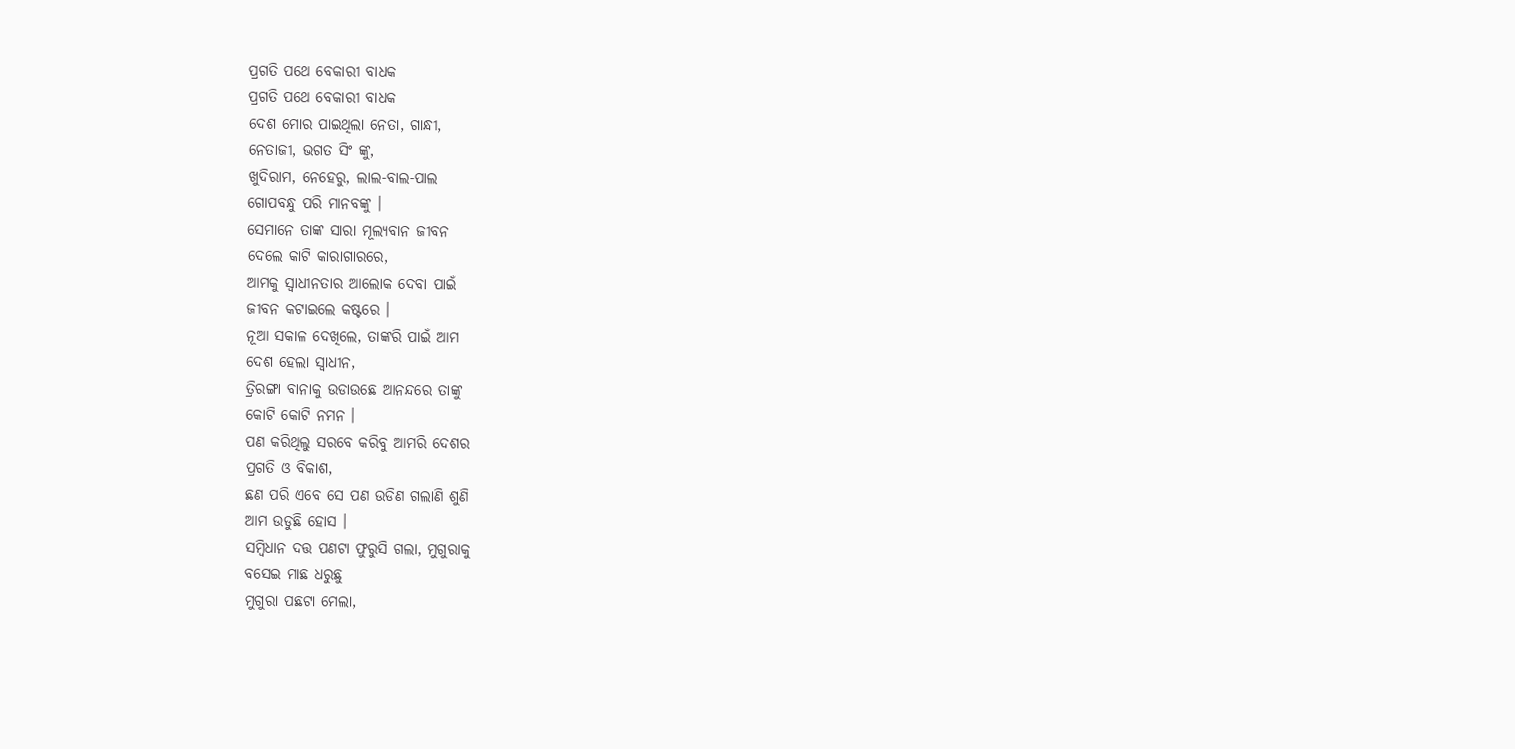ପ୍ରଗତି ପଥେ ବେକାରୀ ବାଧକ
ପ୍ରଗତି ପଥେ ବେକାରୀ ବାଧକ
ଦେଶ ମୋର ପାଇଥିଲା ନେତା, ଗାନ୍ଧୀ,
ନେତାଜୀ, ଭଗତ ସିଂ ଙ୍କୁ,
ଖୁଦିରାମ, ନେହେରୁ, ଲାଲ-ବାଲ-ପାଲ
ଗୋପବନ୍ଧୁ ପରି ମାନବଙ୍କୁ ।
ସେମାନେ ତାଙ୍କ ସାରା ମୂଲ୍ୟବାନ ଜୀବନ
ଦେଲେ କାଟି କାରାଗାରରେ,
ଆମକୁ ସ୍ୱାଧୀନତାର ଆଲୋକ ଦେବା ପାଇଁ
ଜୀବନ କଟାଇଲେ କଷ୍ଟରେ ।
ନୂଆ ସକାଳ ଦେଖିଲେ, ତାଙ୍କରି ପାଇଁ ଆମ
ଦେଶ ହେଲା ସ୍ୱାଧୀନ,
ତ୍ରିରଙ୍ଗା ବାନାକୁ ଉଡାଉଛେ ଆନନ୍ଦରେ ତାଙ୍କୁ
କୋଟି କୋଟି ନମନ ।
ପଣ କରିଥିଲୁ ସରବେ କରିବୁ ଆମରି ଦେଶର
ପ୍ରଗତି ଓ ବିକାଶ,
ଛଣ ପରି ଏବେ ସେ ପଣ ଉଡିଣ ଗଲାଣି ଶୁଣି
ଆମ ଉଡୁଛି ହୋସ ।
ସମ୍ବିଧାନ ଦତ୍ତ ପଣଟା ଫୁରୁସି ଗଲା, ମୁଗୁରାକୁ
ବସେଇ ମାଛ ଧରୁଛୁ
ମୁଗୁରା ପଛଟା ମେଲା,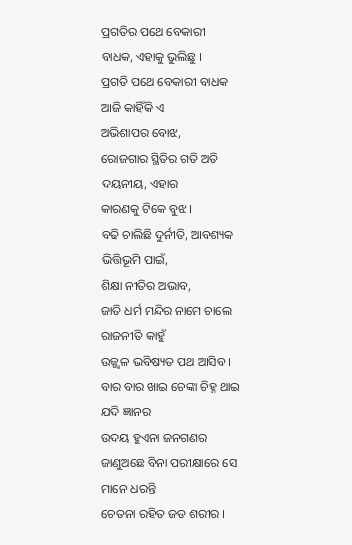ପ୍ରଗତିର ପଥେ ବେକାରୀ
ବାଧକ, ଏହାକୁ ଭୁଲିଛୁ ।
ପ୍ରଗତି ପଥେ ବେକାରୀ ବାଧକ ଆଜି କାହିଁକି ଏ
ଅଭିଶାପର ବୋଝ,
ରୋଜଗାର ସ୍ଥିତିର ଗତି ଅତି ଦୟନୀୟ, ଏହାର
କାରଣକୁ ଟିକେ ବୁଝ ।
ବଢି ଚାଲିଛି ଦୁର୍ନୀତି, ଆବଶ୍ୟକ ଭିତ୍ତିଭୂମି ପାଇଁ,
ଶିକ୍ଷା ନୀତିର ଅଭାବ,
ଜାତି ଧର୍ମ ମନ୍ଦିର ନାମେ ଚାଲେ ରାଜନୀତି କାହୁଁ
ଉଜ୍ଜ୍ବଳ ଭବିଷ୍ୟତ ପଥ ଆସିବ ।
ବାର ବାର ଖାଇ ଚେଙ୍କା ଚିହ୍ନ ଥାଇ ଯଦି ଜ୍ଞାନର
ଉଦୟ ହୁଏନା ଜନଗଣର
ଜାଣୁଅଛେ ବିନା ପରୀକ୍ଷାରେ ସେ
ମାନେ ଧରନ୍ତି
ଚେତନା ରହିତ ଜଡ ଶରୀର ।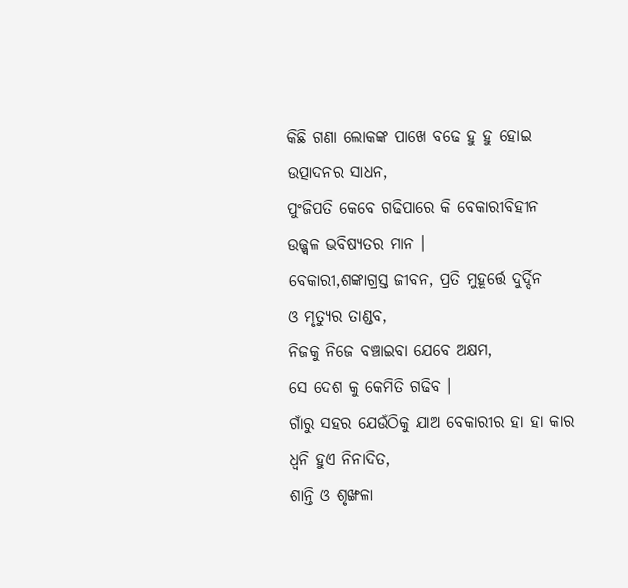କିଛି ଗଣା ଲୋକଙ୍କ ପାଖେ ବଢେ ହୁ ହୁ ହୋଇ
ଉତ୍ପାଦନର ସାଧନ,
ପୁଂଜିପତି କେବେ ଗଢିପାରେ କି ବେକାରୀବିହୀନ
ଉଜ୍ଜ୍ବଳ ଭବିଷ୍ୟତର ମାନ ।
ବେକାରୀ,ଶଙ୍କାଗ୍ରସ୍ତ ଜୀବନ, ପ୍ରତି ମୁହୂର୍ତ୍ତେ ଦୁର୍ଦ୍ଦିନ
ଓ ମୃତ୍ୟୁର ତାଣ୍ଡବ,
ନିଜକୁ ନିଜେ ବଞ୍ଚାଇବା ଯେବେ ଅକ୍ଷମ,
ସେ ଦେଶ କୁ କେମିତି ଗଢିବ ।
ଗାଁରୁ ସହର ଯେଉଁଠିକୁ ଯାଅ ବେକାରୀର ହା ହା କାର
ଧ୍ବନି ହୁଏ ନିନାଦିତ,
ଶାନ୍ତି ଓ ଶୃଙ୍ଖଳା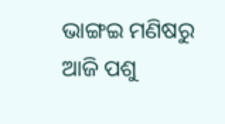ଭାଙ୍ଗଇ ମଣିଷରୁ ଆଜି ପଶୁ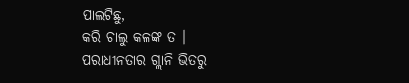ପାଲଟିଛୁ,
କରି ଚାଲୁ କଳଙ୍କ ତ ।
ପରାଧୀନତାର ଗ୍ଲାନି ଭିତରୁ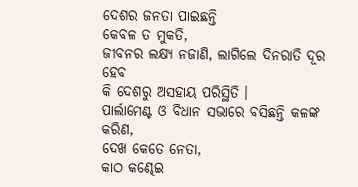ଦେଶର ଜନତା ପାଇଛନ୍ତି
କେବଳ ତ ମୁକତି,
ଜୀବନର ଲକ୍ଷ୍ୟ ନଜାଣି, ଲାଗିଲେ ଦିନରାତି ଦୂର ହେବ
କି ଦେଶରୁ ଅସହାୟ ପରିସ୍ଥିତି ।
ପାର୍ଲାମେଣ୍ଟ ଓ ବିଧାନ ସଭାରେ ବସିଛନ୍ତି କଳଙ୍କ କରିଣ,
ଦେଖ କେତେ ନେତା,
କାଠ କଣ୍ଢେଇ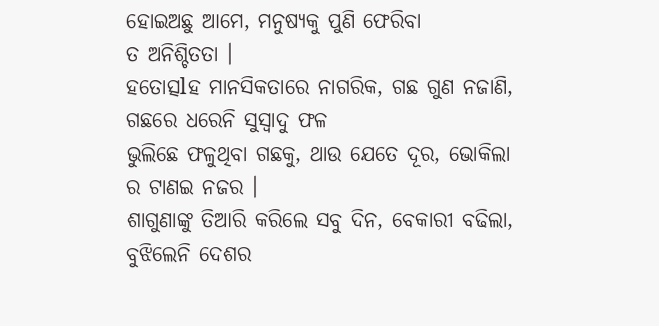ହୋଇଅଛୁ ଆମେ, ମନୁଷ୍ୟକୁ ପୁଣି ଫେରିବା
ତ ଅନିଶ୍ଚିତତା ।
ହତୋତ୍ସlହ ମାନସିକତାରେ ନାଗରିକ, ଗଛ ଗୁଣ ନଜାଣି,
ଗଛରେ ଧରେନି ସୁସ୍ୱାଦୁ ଫଳ
ଭୁଲିଛେ ଫଳୁଥିବା ଗଛକୁ, ଥାଉ ଯେତେ ଦୂର, ଭୋକିଲା
ର ଟାଣଇ ନଜର ।
ଶାଗୁଣାଙ୍କୁ ତିଆରି କରିଲେ ସବୁ ଦିନ, ବେକାରୀ ବଢିଲା,
ବୁଝିଲେନି ଦେଶର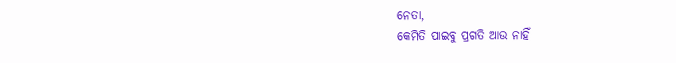ନେତା,
କେମିତି ପାଇବୁ ପ୍ରଗତି ଆଉ ନାହିଁ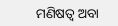ମଣିଷତ୍ୱ ଅବା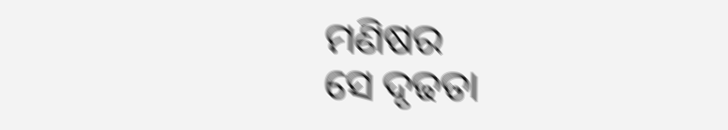ମଣିଷର
ସେ ଦୃଢତା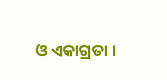ଓ ଏକାଗ୍ରତା ।